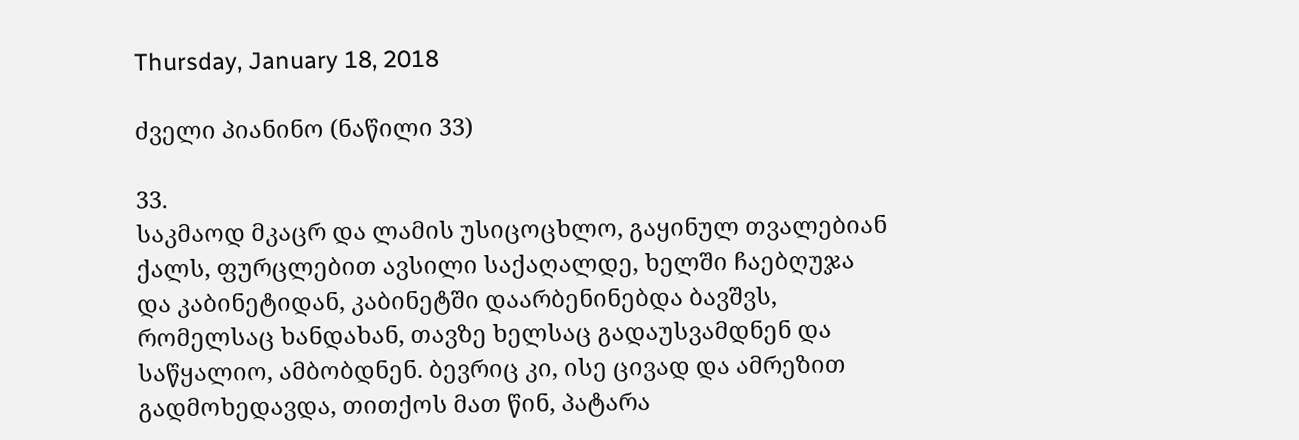Thursday, January 18, 2018

ძველი პიანინო (ნაწილი 33)

33.
საკმაოდ მკაცრ და ლამის უსიცოცხლო, გაყინულ თვალებიან ქალს, ფურცლებით ავსილი საქაღალდე, ხელში ჩაებღუჯა და კაბინეტიდან, კაბინეტში დაარბენინებდა ბავშვს, რომელსაც ხანდახან, თავზე ხელსაც გადაუსვამდნენ და საწყალიო, ამბობდნენ. ბევრიც კი, ისე ცივად და ამრეზით გადმოხედავდა, თითქოს მათ წინ, პატარა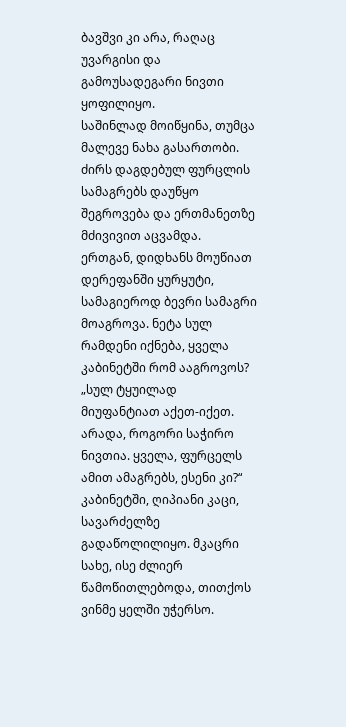ბავშვი კი არა, რაღაც უვარგისი და გამოუსადეგარი ნივთი ყოფილიყო.
საშინლად მოიწყინა, თუმცა მალევე ნახა გასართობი. ძირს დაგდებულ ფურცლის სამაგრებს დაუწყო შეგროვება და ერთმანეთზე მძივივით აცვამდა.
ერთგან, დიდხანს მოუწიათ დერეფანში ყურყუტი, სამაგიეროდ ბევრი სამაგრი მოაგროვა. ნეტა სულ რამდენი იქნება, ყველა კაბინეტში რომ ააგროვოს?
„სულ ტყუილად მიუფანტიათ აქეთ-იქეთ. არადა, როგორი საჭირო ნივთია. ყველა, ფურცელს ამით ამაგრებს, ესენი კი?“
კაბინეტში, ღიპიანი კაცი, სავარძელზე გადაწოლილიყო. მკაცრი სახე, ისე ძლიერ წამოწითლებოდა, თითქოს ვინმე ყელში უჭერსო.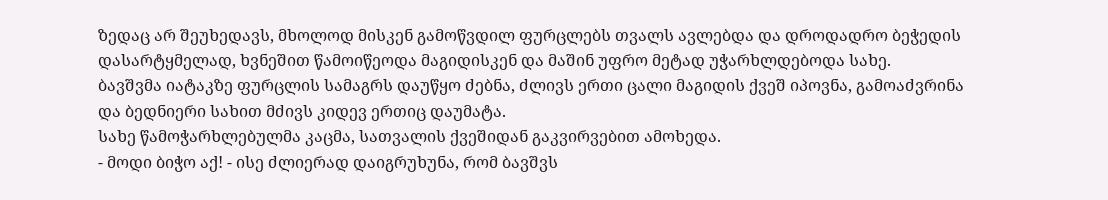ზედაც არ შეუხედავს, მხოლოდ მისკენ გამოწვდილ ფურცლებს თვალს ავლებდა და დროდადრო ბეჭედის დასარტყმელად, ხვნეშით წამოიწეოდა მაგიდისკენ და მაშინ უფრო მეტად უჭარხლდებოდა სახე.
ბავშვმა იატაკზე ფურცლის სამაგრს დაუწყო ძებნა, ძლივს ერთი ცალი მაგიდის ქვეშ იპოვნა, გამოაძვრინა და ბედნიერი სახით მძივს კიდევ ერთიც დაუმატა.
სახე წამოჭარხლებულმა კაცმა, სათვალის ქვეშიდან გაკვირვებით ამოხედა.
- მოდი ბიჭო აქ! - ისე ძლიერად დაიგრუხუნა, რომ ბავშვს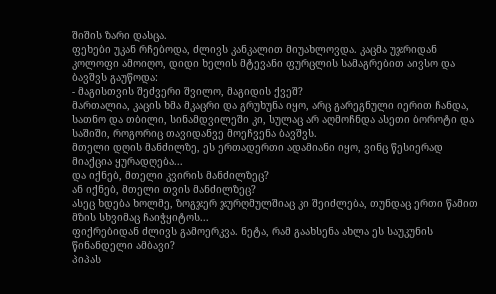შიშის ზარი დასცა.
ფეხები უკან რჩებოდა, ძლივს კანკალით მიუახლოვდა. კაცმა უჯრიდან კოლოფი ამოიღო, დიდი ხელის მტევანი ფურცლის სამაგრებით აივსო და ბავშვს გაუწოდა:
- მაგისთვის შეძვერი შვილო, მაგიდის ქვეშ?
მართალია, კაცის ხმა მკაცრი და გრუხუნა იყო, არც გარეგნული იერით ჩანდა, სათნო და თბილი, სინამდვილეში კი, სულაც არ აღმოჩნდა ასეთი ბოროტი და საშიში, როგორიც თავიდანვე მოეჩვენა ბავშვს.
მთელი დღის მანძილზე, ეს ერთადერთი ადამიანი იყო, ვინც წესიერად მიაქცია ყურადღება...
და იქნებ, მთელი კვირის მანძილზეც?
ან იქნებ, მთელი თვის მანძილზეც?
ასეც ხდება ხოლმე, ზოგჯერ ჯურღმულშიაც კი შეიძლება, თუნდაც ერთი წამით მზის სხვიმაც ჩაიჭყიტოს...
ფიქრებიდან ძლივს გამოერკვა. ნეტა, რამ გაახსენა ახლა ეს საუკუნის წინანდელი ამბავი?
პიპას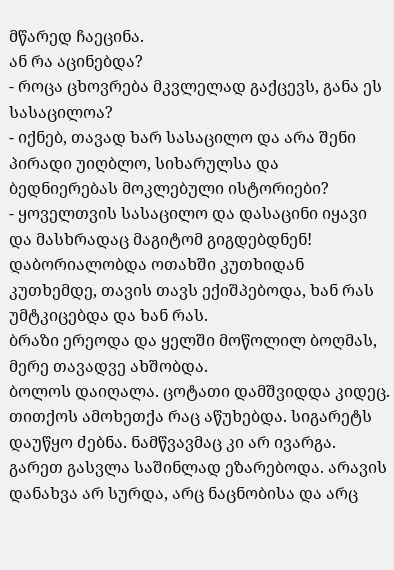მწარედ ჩაეცინა.
ან რა აცინებდა?
- როცა ცხოვრება მკვლელად გაქცევს, განა ეს სასაცილოა?
- იქნებ, თავად ხარ სასაცილო და არა შენი პირადი უიღბლო, სიხარულსა და ბედნიერებას მოკლებული ისტორიები?
- ყოველთვის სასაცილო და დასაცინი იყავი და მასხრადაც მაგიტომ გიგდებდნენ!
დაბორიალობდა ოთახში კუთხიდან კუთხემდე, თავის თავს ექიშპებოდა, ხან რას უმტკიცებდა და ხან რას.
ბრაზი ერეოდა და ყელში მოწოლილ ბოღმას, მერე თავადვე ახშობდა.
ბოლოს დაიღალა. ცოტათი დამშვიდდა კიდეც. თითქოს ამოხეთქა რაც აწუხებდა. სიგარეტს დაუწყო ძებნა. ნამწვავმაც კი არ ივარგა.
გარეთ გასვლა საშინლად ეზარებოდა. არავის დანახვა არ სურდა, არც ნაცნობისა და არც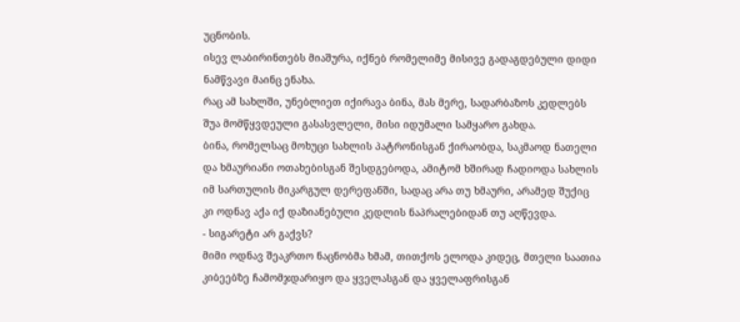უცნობის.
ისევ ლაბირინთებს მიაშურა, იქნებ რომელიმე მისივე გადაგდებული დიდი ნამწვავი მაინც ენახა.
რაც ამ სახლში, უნებლიეთ იქირავა ბინა, მას მერე, სადარბაზოს კედლებს შუა მომწყვდეული გასასვლელი, მისი იდუმალი სამყარო გახდა.
ბინა, რომელსაც მოხუცი სახლის პატრონისგან ქირაობდა, საკმაოდ ნათელი და ხმაურიანი ოთახებისგან შესდგებოდა, ამიტომ ხშირად ჩადიოდა სახლის იმ სართულის მიკარგულ დერეფანში, სადაც არა თუ ხმაური, არამედ შუქიც კი ოდნავ აქა იქ დაზიანებული კედლის ნაპრალებიდან თუ აღწევდა.
- სიგარეტი არ გაქვს?
მიმი ოდნავ შეაკრთო ნაცნობმა ხმამ, თითქოს ელოდა კიდეც, მთელი საათია კიბეებზე ჩამომჯდარიყო და ყველასგან და ყველაფრისგან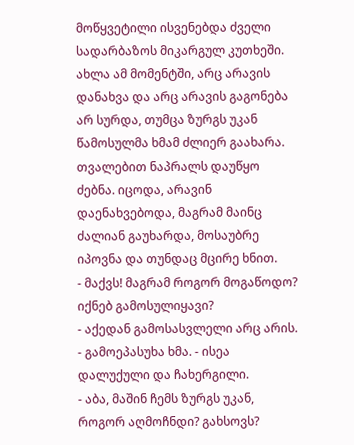მოწყვეტილი ისვენებდა ძველი სადარბაზოს მიკარგულ კუთხეში.
ახლა ამ მომენტში, არც არავის დანახვა და არც არავის გაგონება არ სურდა, თუმცა ზურგს უკან წამოსულმა ხმამ ძლიერ გაახარა. თვალებით ნაპრალს დაუწყო ძებნა. იცოდა, არავინ დაენახვებოდა, მაგრამ მაინც ძალიან გაუხარდა, მოსაუბრე იპოვნა და თუნდაც მცირე ხნით.
- მაქვს! მაგრამ როგორ მოგაწოდო? იქნებ გამოსულიყავი?
- აქედან გამოსასვლელი არც არის. - გამოეპასუხა ხმა. - ისეა დალუქული და ჩახერგილი.
- აბა, მაშინ ჩემს ზურგს უკან, როგორ აღმოჩნდი? გახსოვს?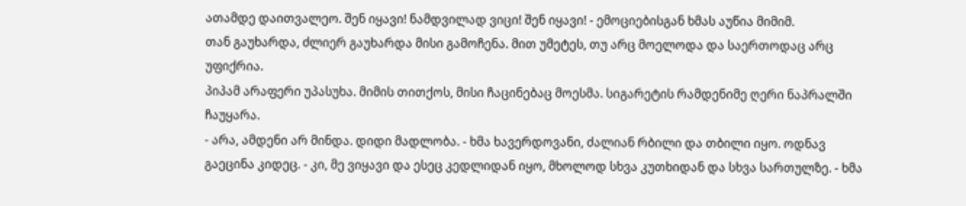ათამდე დაითვალეო. შენ იყავი! ნამდვილად ვიცი! შენ იყავი! - ემოციებისგან ხმას აუწია მიმიმ.
თან გაუხარდა, ძლიერ გაუხარდა მისი გამოჩენა. მით უმეტეს, თუ არც მოელოდა და საერთოდაც არც უფიქრია.
პიპამ არაფერი უპასუხა. მიმის თითქოს, მისი ჩაცინებაც მოესმა. სიგარეტის რამდენიმე ღერი ნაპრალში ჩაუყარა.
- არა, ამდენი არ მინდა. დიდი მადლობა. - ხმა ხავერდოვანი, ძალიან რბილი და თბილი იყო. ოდნავ გაეცინა კიდეც. - კი, მე ვიყავი და ესეც კედლიდან იყო, მხოლოდ სხვა კუთხიდან და სხვა სართულზე. - ხმა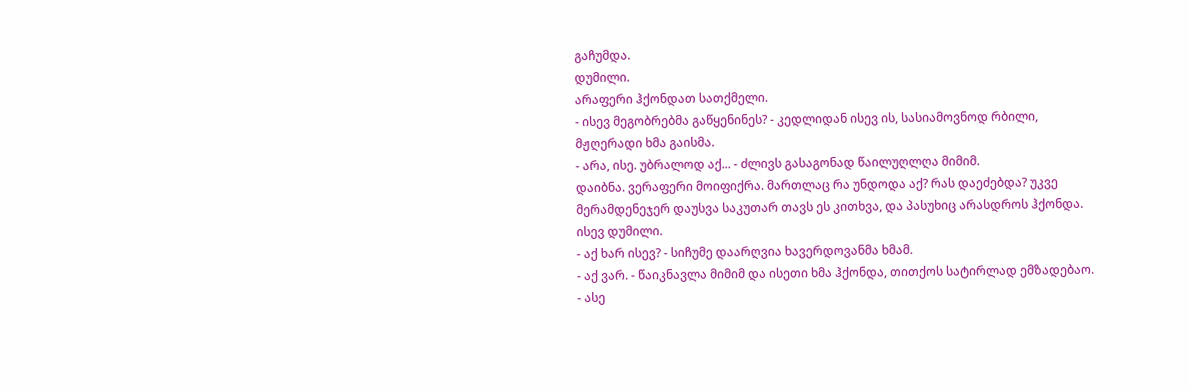გაჩუმდა.
დუმილი.
არაფერი ჰქონდათ სათქმელი.
- ისევ მეგობრებმა გაწყენინეს? - კედლიდან ისევ ის, სასიამოვნოდ რბილი, მჟღერადი ხმა გაისმა.
- არა, ისე. უბრალოდ აქ... - ძლივს გასაგონად წაილუღლღა მიმიმ.
დაიბნა. ვერაფერი მოიფიქრა. მართლაც რა უნდოდა აქ? რას დაეძებდა? უკვე მერამდენეჯერ დაუსვა საკუთარ თავს ეს კითხვა, და პასუხიც არასდროს ჰქონდა.
ისევ დუმილი.
- აქ ხარ ისევ? - სიჩუმე დაარღვია ხავერდოვანმა ხმამ.
- აქ ვარ. - წაიკნავლა მიმიმ და ისეთი ხმა ჰქონდა, თითქოს სატირლად ემზადებაო.
- ასე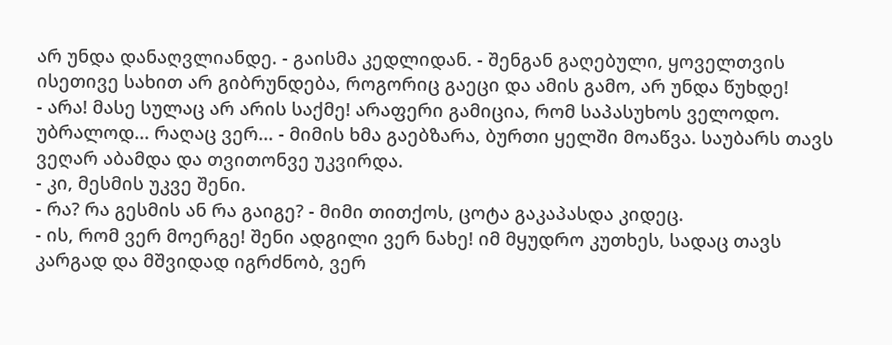არ უნდა დანაღვლიანდე. - გაისმა კედლიდან. - შენგან გაღებული, ყოველთვის ისეთივე სახით არ გიბრუნდება, როგორიც გაეცი და ამის გამო, არ უნდა წუხდე!
- არა! მასე სულაც არ არის საქმე! არაფერი გამიცია, რომ საპასუხოს ველოდო. უბრალოდ... რაღაც ვერ... - მიმის ხმა გაებზარა, ბურთი ყელში მოაწვა. საუბარს თავს ვეღარ აბამდა და თვითონვე უკვირდა.
- კი, მესმის უკვე შენი.
- რა? რა გესმის ან რა გაიგე? - მიმი თითქოს, ცოტა გაკაპასდა კიდეც.
- ის, რომ ვერ მოერგე! შენი ადგილი ვერ ნახე! იმ მყუდრო კუთხეს, სადაც თავს კარგად და მშვიდად იგრძნობ, ვერ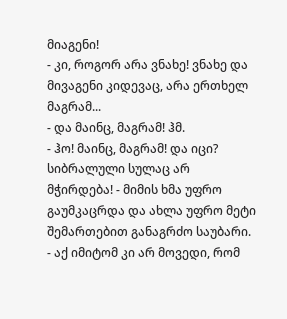მიაგენი!
- კი, როგორ არა ვნახე! ვნახე და მივაგენი კიდევაც, არა ერთხელ მაგრამ...
- და მაინც, მაგრამ! ჰმ.
- ჰო! მაინც, მაგრამ! და იცი? სიბრალული სულაც არ მჭირდება! - მიმის ხმა უფრო გაუმკაცრდა და ახლა უფრო მეტი შემართებით განაგრძო საუბარი. - აქ იმიტომ კი არ მოვედი, რომ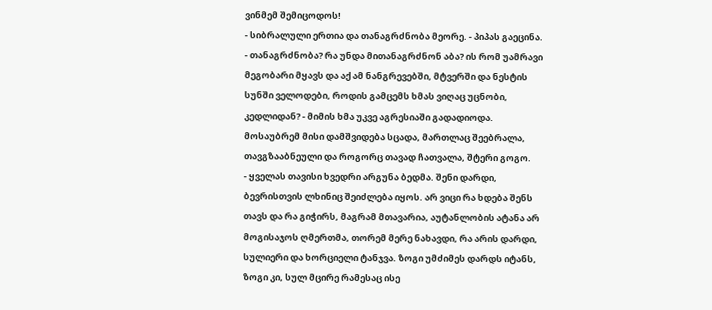ვინმემ შემიცოდოს!
- სიბრალული ერთია და თანაგრძნობა მეორე. - პიპას გაეცინა.
- თანაგრძნობა? რა უნდა მითანაგრძნონ აბა? ის რომ უამრავი მეგობარი მყავს და აქ ამ ნანგრევებში, მტვერში და ნესტის სუნში ველოდები, როდის გამცემს ხმას ვიღაც უცნობი, კედლიდან? - მიმის ხმა უკვე აგრესიაში გადადიოდა.
მოსაუბრემ მისი დამშვიდება სცადა, მართლაც შეებრალა, თავგზააბნეული და როგორც თავად ჩათვალა, შტერი გოგო.
- ყველას თავისი ხვედრი არგუნა ბედმა. შენი დარდი, ბევრისთვის ლხინიც შეიძლება იყოს. არ ვიცი რა ხდება შენს თავს და რა გიჭირს, მაგრამ მთავარია, აუტანლობის ატანა არ მოგისაჯოს ღმერთმა, თორემ მერე ნახავდი, რა არის დარდი, სულიერი და ხორციელი ტანჯვა. ზოგი უმძიმეს დარდს იტანს, ზოგი კი, სულ მცირე რამესაც ისე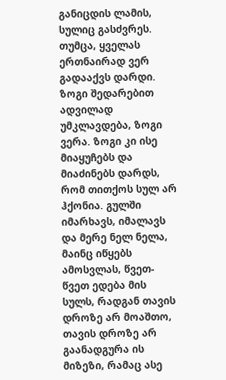განიცდის ლამის, სულიც გასძვრეს. თუმცა, ყველას ერთნაირად ვერ გადააქვს დარდი. ზოგი შედარებით ადვილად უმკლავდება, ზოგი ვერა. ზოგი კი ისე მიაყუჩებს და მიაძინებს დარდს, რომ თითქოს სულ არ ჰქონია. გულში იმარხავს, იმალავს და მერე ნელ ნელა, მაინც იწყებს ამოსვლას, წვეთ-წვეთ ედება მის სულს, რადგან თავის დროზე არ მოაშთო, თავის დროზე არ გაანადგურა ის მიზეზი, რამაც ასე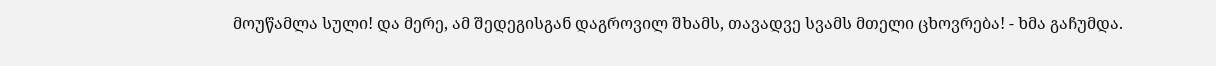მოუწამლა სული! და მერე, ამ შედეგისგან დაგროვილ შხამს, თავადვე სვამს მთელი ცხოვრება! - ხმა გაჩუმდა.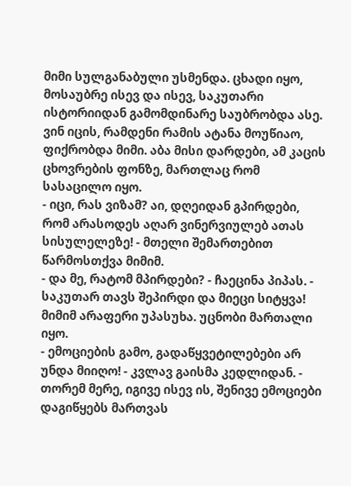მიმი სულგანაბული უსმენდა. ცხადი იყო, მოსაუბრე ისევ და ისევ, საკუთარი ისტორიიდან გამომდინარე საუბრობდა ასე.
ვინ იცის, რამდენი რამის ატანა მოუწიაო, ფიქრობდა მიმი. აბა მისი დარდები, ამ კაცის ცხოვრების ფონზე, მართლაც რომ სასაცილო იყო.
- იცი, რას ვიზამ? აი, დღეიდან გპირდები, რომ არასოდეს აღარ ვინერვიულებ ათას სისულელეზე! - მთელი შემართებით წარმოსთქვა მიმიმ.
- და მე, რატომ მპირდები? - ჩაეცინა პიპას. - საკუთარ თავს შეპირდი და მიეცი სიტყვა!
მიმიმ არაფერი უპასუხა. უცნობი მართალი იყო.
- ემოციების გამო, გადაწყვეტილებები არ უნდა მიიღო! - კვლავ გაისმა კედლიდან. - თორემ მერე, იგივე ისევ ის, შენივე ემოციები დაგიწყებს მართვას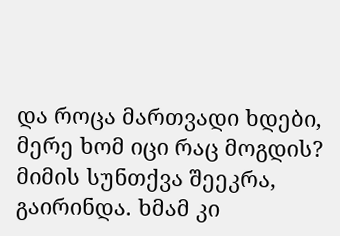და როცა მართვადი ხდები, მერე ხომ იცი რაც მოგდის?
მიმის სუნთქვა შეეკრა, გაირინდა. ხმამ კი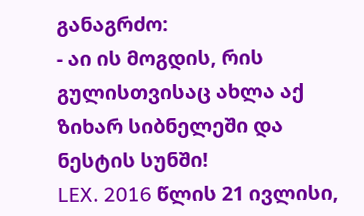განაგრძო:
- აი ის მოგდის, რის გულისთვისაც ახლა აქ ზიხარ სიბნელეში და ნესტის სუნში!
LEX. 2016 წლის 21 ივლისი,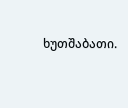ხუთშაბათი.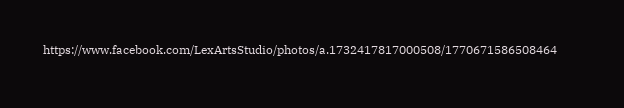https://www.facebook.com/LexArtsStudio/photos/a.1732417817000508/1770671586508464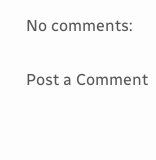No comments:

Post a Comment